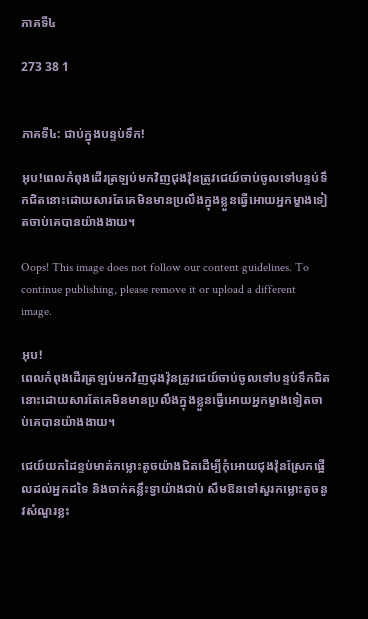ភាគទី៤

273 38 1


ភាគទី៤: ជាប់ក្នុងបន្ទប់ទឹក!

អុប!ពេលកំពុងដើរត្រឡប់មកវិញជុងវ៉ុនត្រូវជេយ៍ចាប់ចូលទៅបន្ទប់ទឹកជិតនោះដោយសារតែគេមិនមានប្រលឹងក្នុងខ្លួនធ្វើអោយអ្នកម្ខាងទៀតចាប់គេបានយ៉ាងងាយ។

Oops! This image does not follow our content guidelines. To continue publishing, please remove it or upload a different image.

អុប!
ពេលកំពុងដើរត្រឡប់មកវិញជុងវ៉ុនត្រូវជេយ៍ចាប់ចូលទៅបន្ទប់ទឹកជិតនោះដោយសារតែគេមិនមានប្រលឹងក្នុងខ្លួនធ្វើអោយអ្នកម្ខាងទៀតចាប់គេបានយ៉ាងងាយ។

ជេយ៍យកដៃខ្ទប់មាត់កម្លោះតូចយ៉ាងជិតដើម្បីកុំអោយជុងវ៉ុនស្រែកផ្អើលដល់អ្នកដទៃ និងចាក់គន្លឹះទ្វាយ៉ាងជាប់ សឹមឱនទៅសួរកម្លោះតូចនូវសំណួរខ្លះ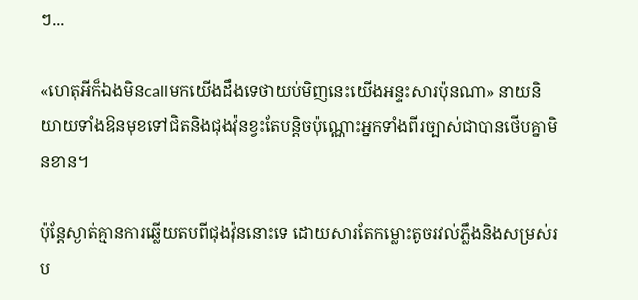ៗ...

«ហេតុអីក៏ឯងមិនcallមកយើងដឹងទេថាយប់មិញនេះយើងអន្ទះសារប៉ុនណា» នាយនិយាយទាំងឱនមុខទៅជិតនិងជុងវ៉ុនខ្វះតែបន្តិចប៉ុណ្ណោះអ្នកទាំងពីរច្បាស់ជាបានថើបគ្នាមិនខាន។

ប៉ុន្តែស្ងាត់គ្មានការឆ្លើយតបពីជុងវ៉ុននោះទេ ដោយសារតែកម្លោះតូចរវល់ភ្លឹងនិងសម្រស់រប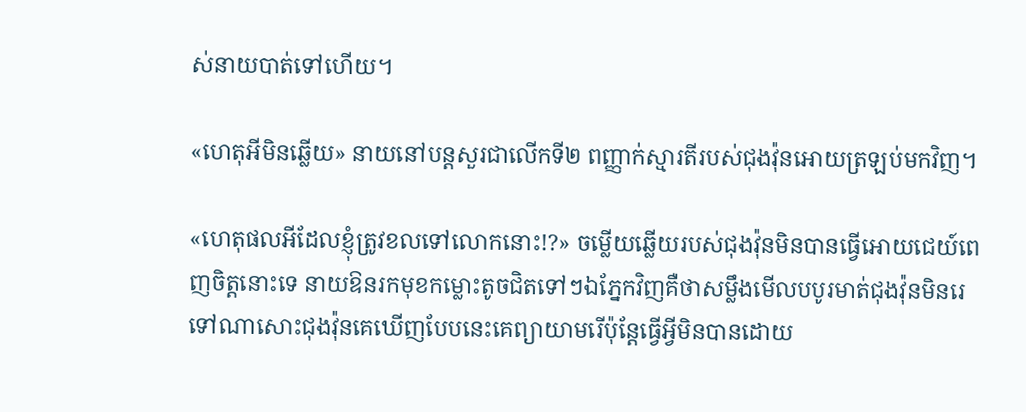ស់នាយបាត់ទៅហើយ។

«ហេតុអីមិនឆ្លើយ» នាយនៅបន្តសួរជាលើកទី២ ពញ្ញាក់ស្មារតីរបស់ជុងវ៉ុនអោយត្រឡប់មកវិញ។

«ហេតុផលអីដែលខ្ញុំត្រូវខលទៅលោកនោះ!?» ចម្លើយឆ្លើយរបស់ជុងវ៉ុនមិនបានធ្វើអោយជេយ៍ពេញចិត្តនោះទេ នាយឱនរកមុខកម្លោះតូចជិតទៅៗឯភ្នែកវិញគឺថាសម្លឹងមើលបបូរមាត់ជុងវ៉ុនមិនរេទៅណាសោះជុងវ៉ុនគេឃើញបែបនេះគេព្យាយាមរើប៉ុន្តែធ្វើអ្វីមិនបានដោយ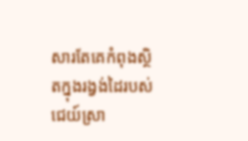សារតែគេកំពុងស្ថិតក្នុងរង្វង់ដៃរបស់ជេយ៍ស្រា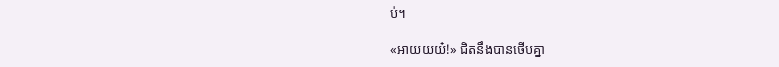ប់។

«អាយយយ៎!» ជិតនឹងបានថើបគ្នា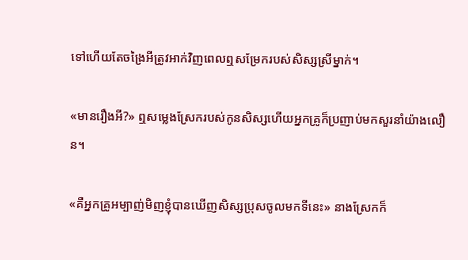ទៅហើយតែចង្រៃអីត្រូវអាក់វិញពេលឮសម្រែករបស់សិស្សស្រីម្នាក់។

«មានរឿងអី?» ឮសម្លេងស្រែករបស់កូនសិស្សហើយអ្នកគ្រូក៏ប្រញាប់មកសួរនាំយ៉ាងលឿន។

«គឺអ្នកគ្រូអម្បាញ់មិញខ្ញុំបានឃើញសិស្សប្រុសចូលមកទីនេះ» នាងស្រែកក៏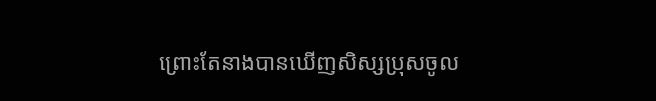ព្រោះតែនាងបានឃើញសិស្សប្រុសចូល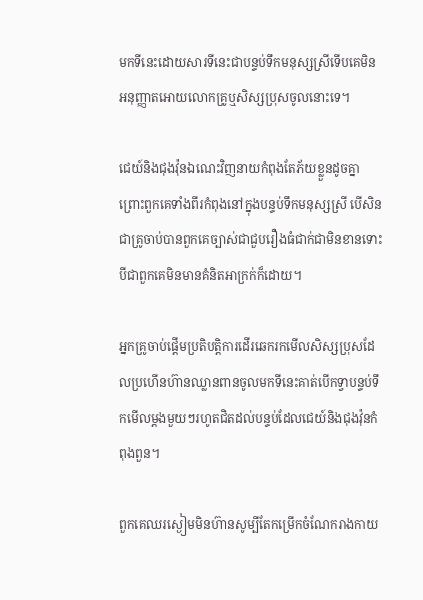មកទីនេះដោយសារទីនេះជាបន្ទប់ទឹកមនុស្សស្រីទើបគេមិនអនុញ្ញាតអោយលោកគ្រូឬសិស្សប្រុសចូលនោះទេ។

ជេយ៍និងជុងវ៉ុនឯណេះវិញនាយកំពុងតែភ័យខ្លួនដូចគ្នាព្រោះពួកគេទាំងពីរកំពុងនៅក្នុងបន្ទប់ទឹកមនុស្សស្រី បើសិនជាគ្រូចាប់បានពួកគេច្បាស់ជាជួបរឿងធំជាក់ជាមិនខានទោះបីជាពួកគេមិនមានគំនិតអាក្រក់ក៏ដោយ។

អ្នកគ្រូចាប់ផ្តើមប្រតិបត្តិការដើរឆេករកមើលសិស្សប្រុសដែលប្រហើនហ៊ានឈ្លានពានចូលមកទីនេះគាត់បើកទ្វាបន្ទប់ទឹកមើលម្តងមួយៗរហូតជិតដល់បន្ទប់ដែលជេយ៍និងជុងវ៉ុនកំពុងពួន។

ពួកគេឈរស្ងៀមមិនហ៊ានសូម្បីតែកម្រើកចំណែករាងកាយ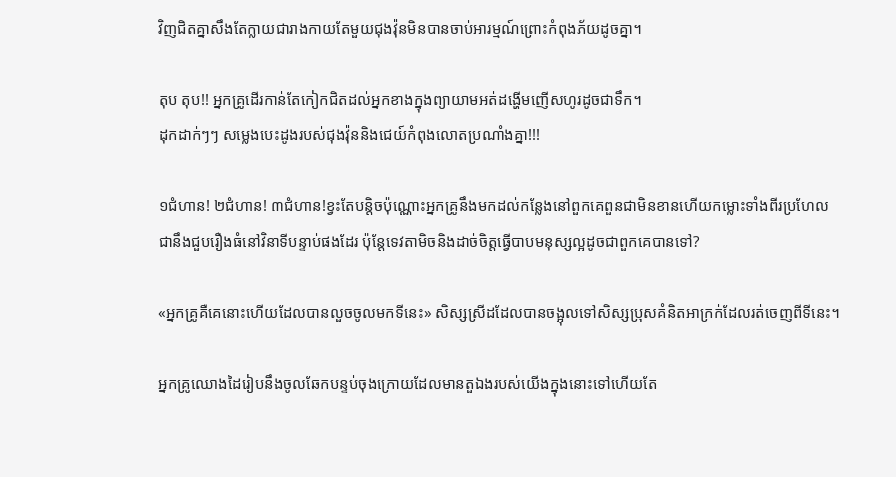វិញជិតគ្នាសឹងតែក្លាយជារាងកាយតែមួយជុងវ៉ុនមិនបានចាប់អារម្មណ៍ព្រោះកំពុងភ័យដូចគ្នា។

តុប តុប!! អ្នកគ្រូដើរកាន់តែកៀកជិតដល់អ្នកខាងក្នុងព្យាយាមអត់ដង្ហើមញើសហូរដូចជាទឹក។
ដុកដាក់ៗៗ សម្លេងបេះដូងរបស់ជុងវ៉ុននិងជេយ៍កំពុងលោតប្រណាំងគ្នា!!!

១ជំហាន! ២ជំហាន! ៣ជំហាន!ខ្វះតែបន្តិចប៉ុណ្ណោះអ្នកគ្រូនឹងមកដល់កន្លែងនៅពួកគេពួនជាមិនខានហើយកម្លោះទាំងពីរប្រហែលជានឹងជួបរឿងធំនៅវិនាទីបន្ទាប់ផងដែរ ប៉ុន្តែទេវតាមិចនិងដាច់ចិត្តធ្វើបាបមនុស្សល្អដូចជាពួកគេបានទៅ?

«អ្នកគ្រូគឺគេនោះហើយដែលបានលួចចូលមកទីនេះ» សិស្សស្រីដដែលបានចង្អុលទៅសិស្សប្រុសគំនិតអាក្រក់ដែលរត់ចេញពីទីនេះ។

អ្នកគ្រូឈោងដៃរៀបនឹងចូលឆែកបន្ទប់ចុងក្រោយដែលមានតួឯងរបស់យើងក្នុងនោះទៅហើយតែ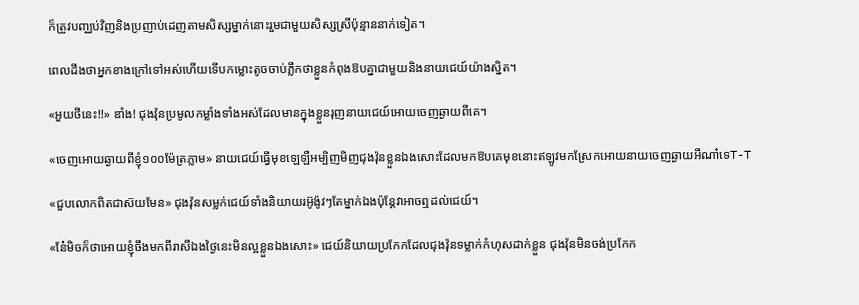ក៏ត្រូវបញ្ឈប់វិញនិងប្រញាប់ដេញតាមសិស្សម្នាក់នោះរួមជាមួយសិស្សស្រីប៉ុន្មាននាក់ទៀត។

ពេលដឹងថាអ្នកខាងក្រៅទៅអស់ហើយទើបកម្លោះតូចចាប់ភ្លឹកថាខ្លួនកំពុងឱបគ្នាជាមួយនិងនាយជេយ៍យ៉ាងស្និត។

«អួយថីនេះ!!» ឌាំង! ជុងវ៉ុនប្រមូលកម្លាំងទាំងអស់ដែលមានក្នុងខ្លួនរុញនាយជេយ៍អោយចេញឆ្ងាយពីគេ។

«ចេញអោយឆ្ងាយពីខ្ញុំ១០០ម៉ែត្រភ្លាម» នាយជេយ៍ធ្វើមុខឡេឡឺអម្បិញមិញជុងវ៉ុនខ្លួនឯងសោះដែលមកឱបគេមុខនោះឥឡូវមកស្រែកអោយនាយចេញឆ្ងាយអីណា៎ទេT-T

«ជួបលោកពិតជាស៊យមែន» ជុងវ៉ុនសម្លក់ជេយ៍ទាំងនិយាយរអ៊ូង៉ូវៗតែម្នាក់ឯងប៉ុន្តែវាអាចឮដល់ជេយ៍។

«ន៎ែមិចក៏ថាអោយខ្ញុំចឹងមកពីរាសីឯងថ្ងៃនេះមិនល្អខ្លួនឯងសោះ» ជេយ៍និយាយប្រកែកដែលជុងវ៉ុនទម្លាក់កំហុសដាក់ខ្លួន ជុងវ៉ុនមិនចង់ប្រកែក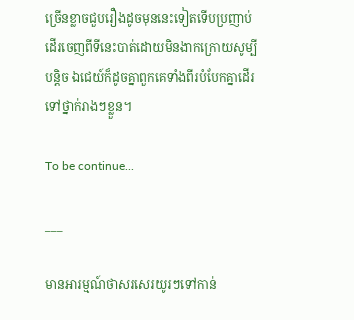ច្រើនខ្លាចជួបរឿងដូចមុននេះទៀតទើបប្រញាប់ដើរចេញពីទីនេះបាត់ដោយមិនងាកក្រោយសូម្បីបន្តិច ឯជេយ៍ក៏ដូចគ្នាពួកគេទាំងពីរបំបែកគ្នាដើរទៅថ្នាក់រាងៗខ្លួន។

To be continue...

___

មានអារម្មណ៍ថាសរសេរយូរៗទៅកាន់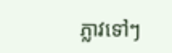ភ្លាវទៅៗ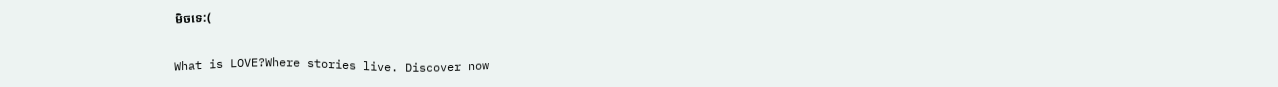មិចទេ:(

What is LOVE?Where stories live. Discover now